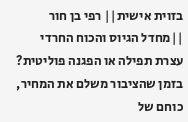בזוית אישית|| רפי בן חור ||מחדל הגיוס והכוח החרדי
עצרת תפילה או הפגנה פוליטית? בזמן שהציבור משלם את המחיר, כוחם של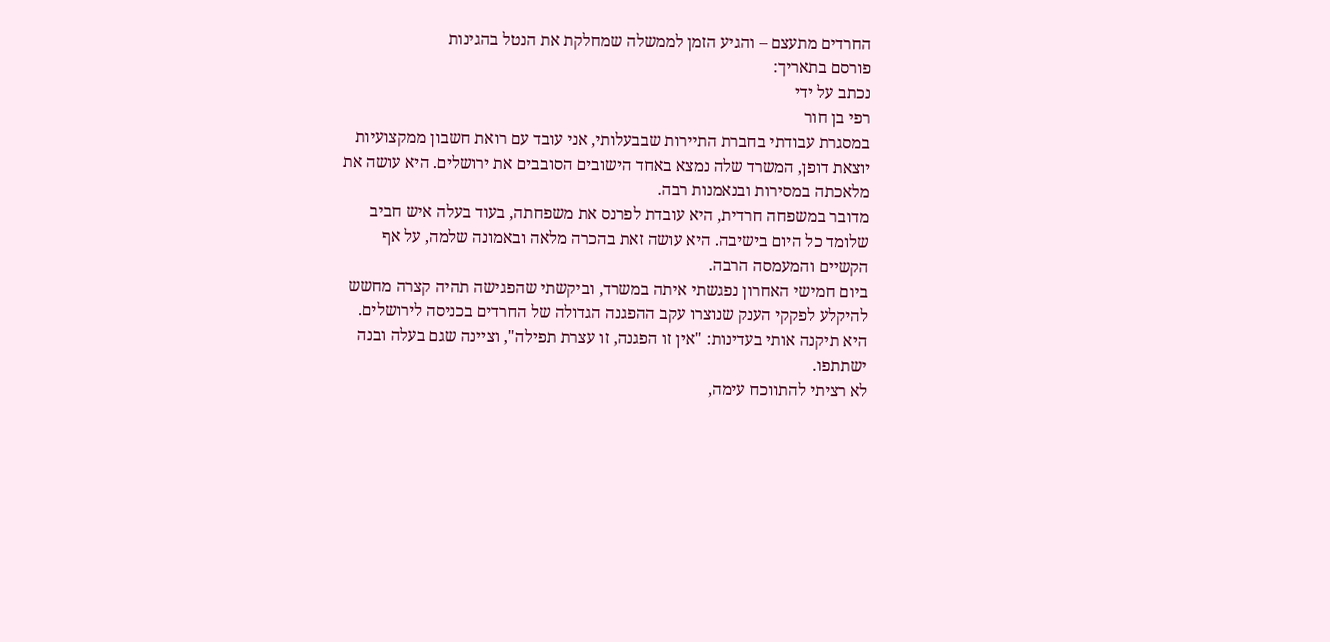החרדים מתעצם – והגיע הזמן לממשלה שמחלקת את הנטל בהגינות
פורסם בתאריך:
נכתב על ידי
רפי בן חור
במסגרת עבודתי בחברת התיירות שבבעלותי, אני עובד עם רואת חשבון ממקצועיות יוצאת דופן, המשרד שלה נמצא באחד הישובים הסובבים את ירושלים. היא עושה את מלאכתה במסירות ובנאמנות רבה.
מדובר במשפחה חרדית, היא עובדת לפרנס את משפחתה, בעוד בעלה איש חביב שלומד כל היום בישיבה. היא עושה זאת בהכרה מלאה ובאמונה שלמה, על אף הקשיים והמעמסה הרבה.
ביום חמישי האחרון נפגשתי איתה במשרד, וביקשתי שהפגישה תהיה קצרה מחשש להיקלע לפקקי הענק שנוצרו עקב ההפגנה הגדולה של החרדים בכניסה לירושלים. היא תיקנה אותי בעדינות: "אין זו הפגנה, זו עצרת תפילה", וציינה שגם בעלה ובנה ישתתפו.
לא רציתי להתווכח עימה,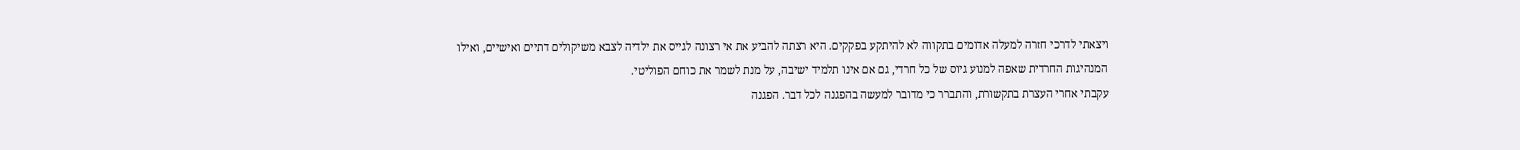ויצאתי לדרכי חזרה למעלה אדומים בתקווה לא להיתקע בפקקים. היא רצתה להביע את אי רצונה לגייס את ילדיה לצבא משיקולים דתיים ואישיים, ואילו המנהיגות החרדית שאפה למנוע גיוס של כל חרדי, גם אם אינו תלמיד ישיבה, על מנת לשמר את כוחם הפוליטי.
עקבתי אחרי העצרת בתקשורת, והתברר כי מדובר למעשה בהפגנה לכל דבר. הפגנה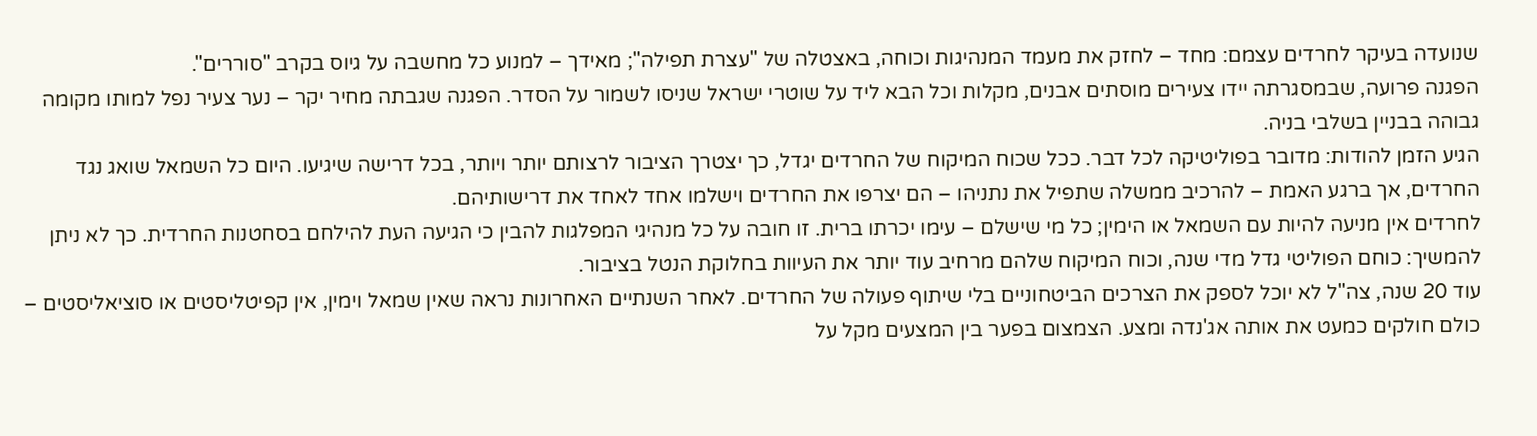שנועדה בעיקר לחרדים עצמם: מחד – לחזק את מעמד המנהיגות וכוחה, באצטלה של "עצרת תפילה"; מאידך – למנוע כל מחשבה על גיוס בקרב "סוררים".
הפגנה פרועה, שבמסגרתה יידו צעירים מוסתים אבנים, מקלות וכל הבא ליד על שוטרי ישראל שניסו לשמור על הסדר. הפגנה שגבתה מחיר יקר – נער צעיר נפל למותו מקומה גבוהה בבניין בשלבי בניה.
הגיע הזמן להודות: מדובר בפוליטיקה לכל דבר. ככל שכוח המיקוח של החרדים יגדל, כך יצטרך הציבור לרצותם יותר ויותר, בכל דרישה שיגיעו. היום כל השמאל שואג נגד החרדים, אך ברגע האמת – להרכיב ממשלה שתפיל את נתניהו – הם יצרפו את החרדים וישלמו אחד לאחד את דרישותיהם.
לחרדים אין מניעה להיות עם השמאל או הימין; כל מי שישלם – עימו יכרתו ברית. זו חובה על כל מנהיגי המפלגות להבין כי הגיעה העת להילחם בסחטנות החרדית. כך לא ניתן להמשיך: כוחם הפוליטי גדל מדי שנה, וכוח המיקוח שלהם מרחיב עוד יותר את העיוות בחלוקת הנטל בציבור.
עוד 20 שנה, צה"ל לא יוכל לספק את הצרכים הביטחוניים בלי שיתוף פעולה של החרדים. לאחר השנתיים האחרונות נראה שאין שמאל וימין, אין קפיטליסטים או סוציאליסטים – כולם חולקים כמעט את אותה אג'נדה ומצע. הצמצום בפער בין המצעים מקל על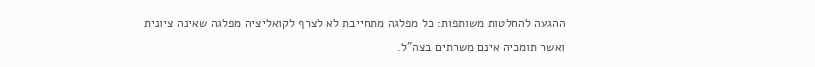ההגעה להחלטות משותפות: כל מפלגה מתחייבת לא לצרף לקואליציה מפלגה שאינה ציונית ואשר תומכיה אינם משרתים בצה"ל.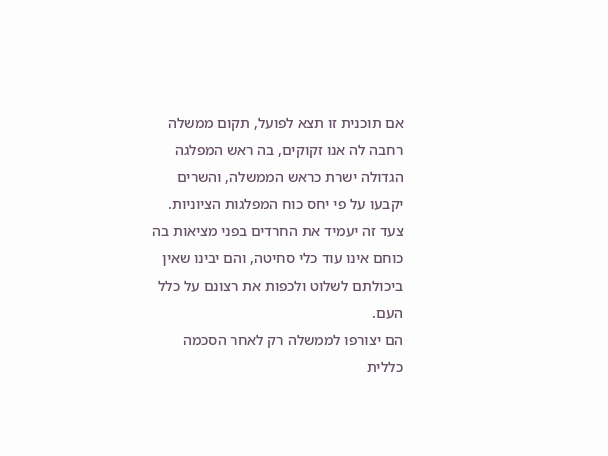אם תוכנית זו תצא לפועל, תקום ממשלה רחבה לה אנו זקוקים, בה ראש המפלגה הגדולה ישרת כראש הממשלה, והשרים יקבעו על פי יחס כוח המפלגות הציוניות. צעד זה יעמיד את החרדים בפני מציאות בה כוחם אינו עוד כלי סחיטה, והם יבינו שאין ביכולתם לשלוט ולכפות את רצונם על כלל העם.
הם יצורפו לממשלה רק לאחר הסכמה כללית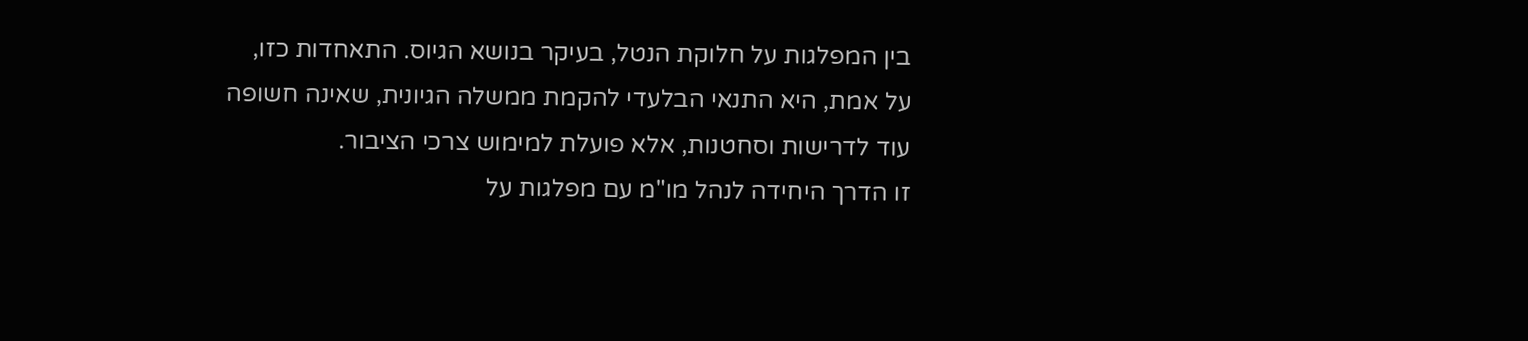בין המפלגות על חלוקת הנטל, בעיקר בנושא הגיוס. התאחדות כזו, על אמת, היא התנאי הבלעדי להקמת ממשלה הגיונית, שאינה חשופה עוד לדרישות וסחטנות, אלא פועלת למימוש צרכי הציבור.
זו הדרך היחידה לנהל מו"מ עם מפלגות על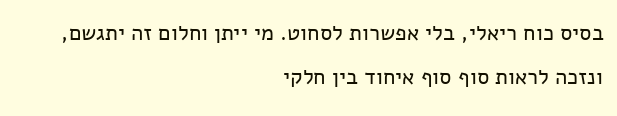בסיס כוח ריאלי, בלי אפשרות לסחוט. מי ייתן וחלום זה יתגשם, ונזכה לראות סוף סוף איחוד בין חלקי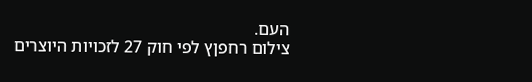העם.
צילום רחפןץ לפי חוק 27 לזכויות היוצרים